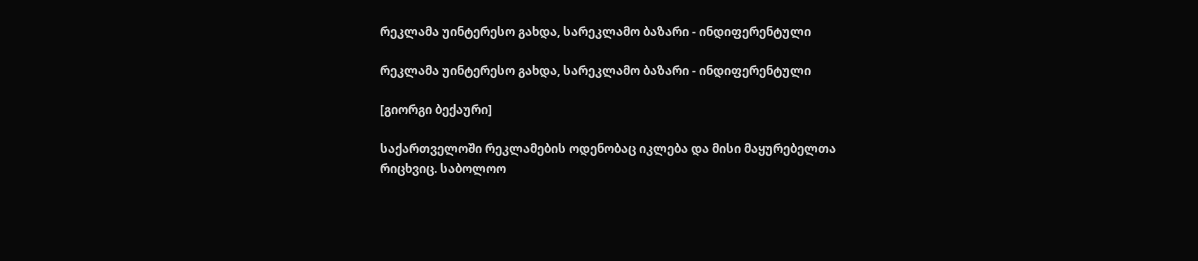რეკლამა უინტერესო გახდა, სარეკლამო ბაზარი - ინდიფერენტული

რეკლამა უინტერესო გახდა, სარეკლამო ბაზარი - ინდიფერენტული

[გიორგი ბექაური]

საქართველოში რეკლამების ოდენობაც იკლება და მისი მაყურებელთა რიცხვიც. საბოლოო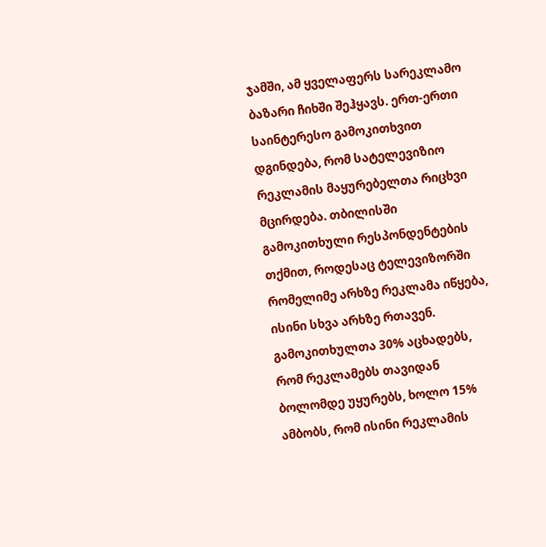ჯამში, ამ ყველაფერს სარეკლამო ბაზარი ჩიხში შეჰყავს. ერთ-ერთი საინტერესო გამოკითხვით დგინდება, რომ სატელევიზიო რეკლამის მაყურებელთა რიცხვი მცირდება. თბილისში გამოკითხული რესპონდენტების თქმით, როდესაც ტელევიზორში რომელიმე არხზე რეკლამა იწყება, ისინი სხვა არხზე რთავენ. გამოკითხულთა 30% აცხადებს, რომ რეკლამებს თავიდან ბოლომდე უყურებს, ხოლო 15% ამბობს, რომ ისინი რეკლამის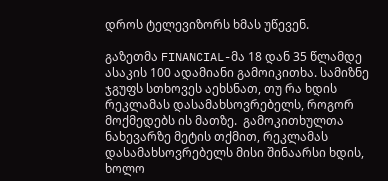დროს ტელევიზორს ხმას უწევენ.

გაზეთმა FINANCIAL-მა 18 დან 35 წლამდე ასაკის 100 ადამიანი გამოიკითხა. სამიზნე ჯგუფს სთხოვეს აეხსნათ, თუ რა ხდის რეკლამას დასამახსოვრებელს, როგორ მოქმედებს ის მათზე.  გამოკითხულთა ნახევარზე მეტის თქმით, რეკლამას დასამახსოვრებელს მისი შინაარსი ხდის, ხოლო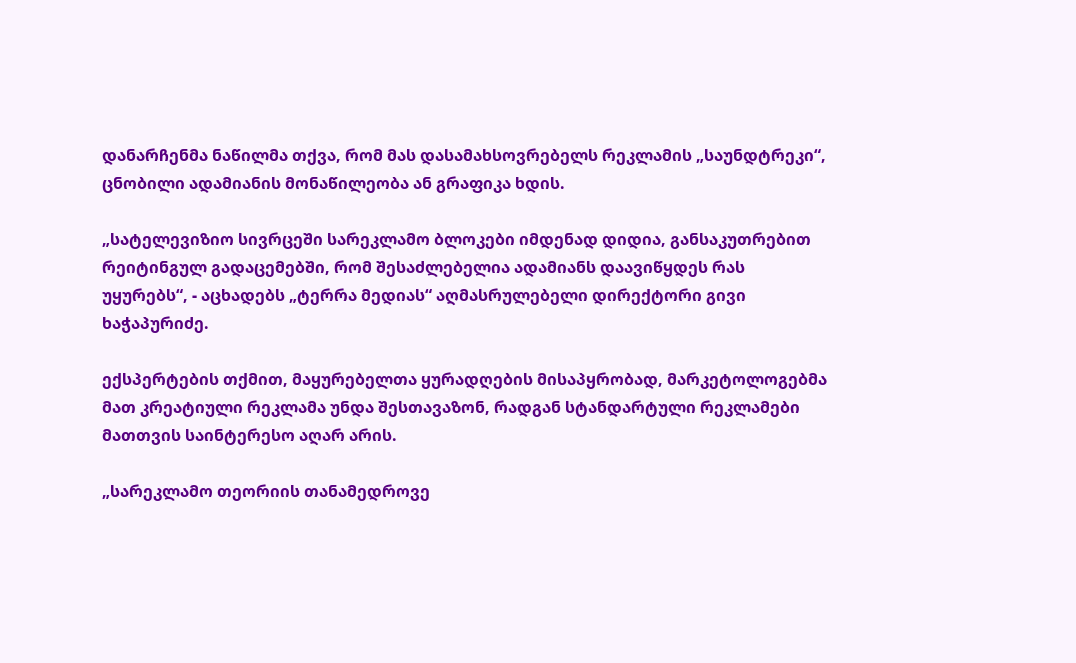დანარჩენმა ნაწილმა თქვა, რომ მას დასამახსოვრებელს რეკლამის „საუნდტრეკი“, ცნობილი ადამიანის მონაწილეობა ან გრაფიკა ხდის.

„სატელევიზიო სივრცეში სარეკლამო ბლოკები იმდენად დიდია, განსაკუთრებით რეიტინგულ გადაცემებში, რომ შესაძლებელია ადამიანს დაავიწყდეს რას უყურებს“, - აცხადებს „ტერრა მედიას“ აღმასრულებელი დირექტორი გივი ხაჭაპურიძე.

ექსპერტების თქმით, მაყურებელთა ყურადღების მისაპყრობად, მარკეტოლოგებმა მათ კრეატიული რეკლამა უნდა შესთავაზონ, რადგან სტანდარტული რეკლამები მათთვის საინტერესო აღარ არის.

„სარეკლამო თეორიის თანამედროვე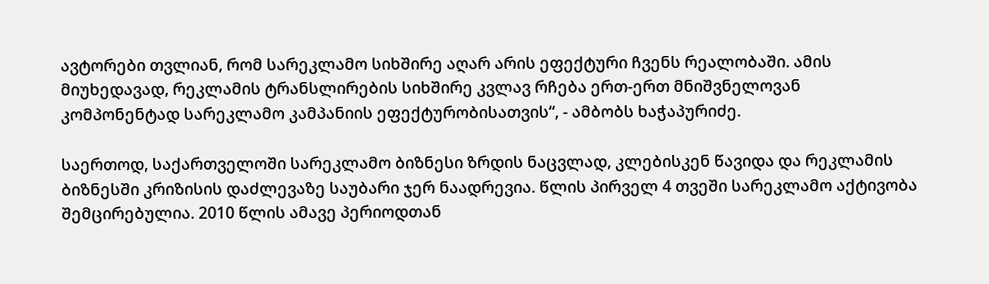ავტორები თვლიან, რომ სარეკლამო სიხშირე აღარ არის ეფექტური ჩვენს რეალობაში. ამის მიუხედავად, რეკლამის ტრანსლირების სიხშირე კვლავ რჩება ერთ-ერთ მნიშვნელოვან კომპონენტად სარეკლამო კამპანიის ეფექტურობისათვის“, - ამბობს ხაჭაპურიძე.

საერთოდ, საქართველოში სარეკლამო ბიზნესი ზრდის ნაცვლად, კლებისკენ წავიდა და რეკლამის ბიზნესში კრიზისის დაძლევაზე საუბარი ჯერ ნაადრევია. წლის პირველ 4 თვეში სარეკლამო აქტივობა შემცირებულია. 2010 წლის ამავე პერიოდთან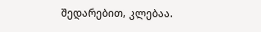შედარებით, კლებაა.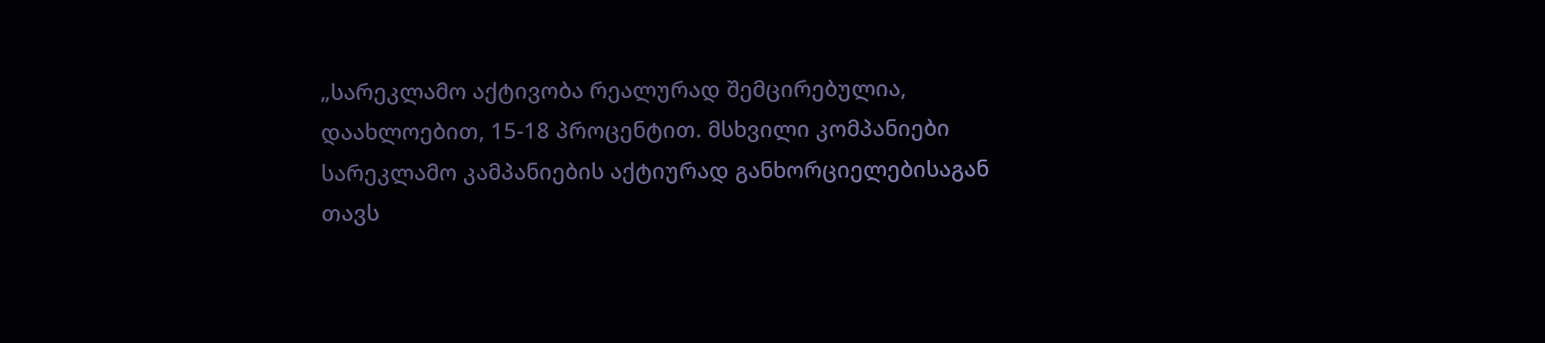„სარეკლამო აქტივობა რეალურად შემცირებულია, დაახლოებით, 15-18 პროცენტით. მსხვილი კომპანიები სარეკლამო კამპანიების აქტიურად განხორციელებისაგან თავს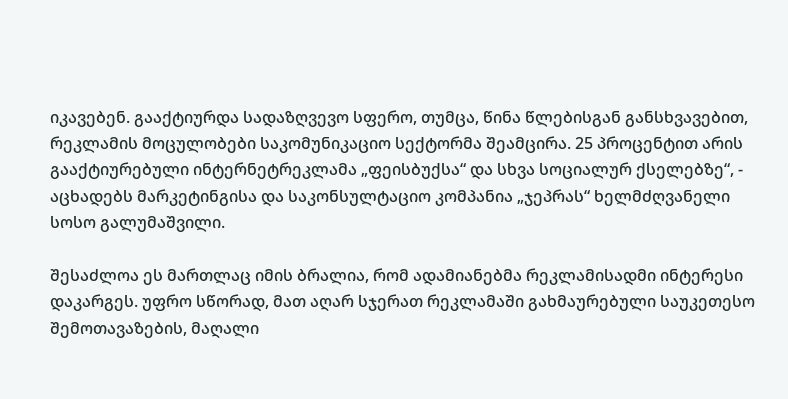იკავებენ. გააქტიურდა სადაზღვევო სფერო, თუმცა, წინა წლებისგან განსხვავებით, რეკლამის მოცულობები საკომუნიკაციო სექტორმა შეამცირა. 25 პროცენტით არის გააქტიურებული ინტერნეტრეკლამა „ფეისბუქსა“ და სხვა სოციალურ ქსელებზე“, - აცხადებს მარკეტინგისა და საკონსულტაციო კომპანია „ჯეპრას“ ხელმძღვანელი სოსო გალუმაშვილი.

შესაძლოა ეს მართლაც იმის ბრალია, რომ ადამიანებმა რეკლამისადმი ინტერესი დაკარგეს. უფრო სწორად, მათ აღარ სჯერათ რეკლამაში გახმაურებული საუკეთესო შემოთავაზების, მაღალი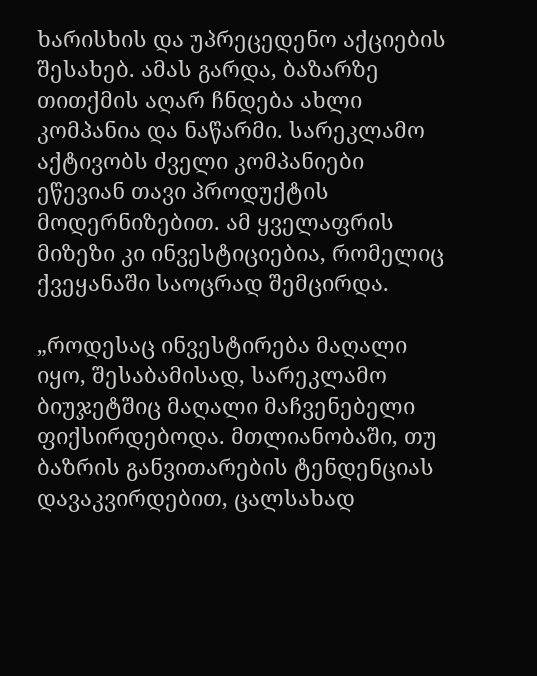ხარისხის და უპრეცედენო აქციების შესახებ. ამას გარდა, ბაზარზე თითქმის აღარ ჩნდება ახლი კომპანია და ნაწარმი. სარეკლამო აქტივობს ძველი კომპანიები ეწევიან თავი პროდუქტის მოდერნიზებით. ამ ყველაფრის მიზეზი კი ინვესტიციებია, რომელიც ქვეყანაში საოცრად შემცირდა.

„როდესაც ინვესტირება მაღალი იყო, შესაბამისად, სარეკლამო ბიუჯეტშიც მაღალი მაჩვენებელი ფიქსირდებოდა. მთლიანობაში, თუ ბაზრის განვითარების ტენდენციას დავაკვირდებით, ცალსახად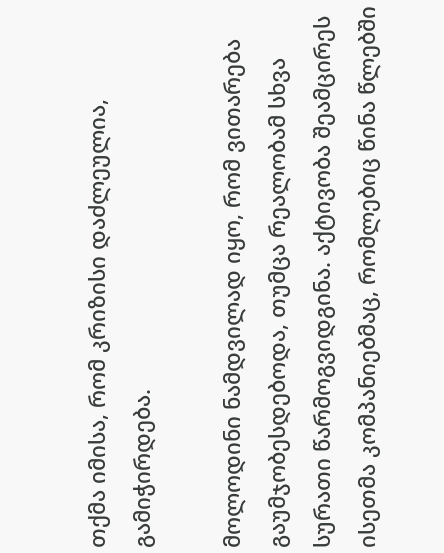თქმა იმისა, რომ კრიზისი დაძლეულია, გამიჭირდება.

მოლოდინი ნამდვილად იყო, რომ ვითარება გაუმჯობესდებოდა, თუმცა რეალობამ სხვა სურათი წარმოგვიდგინა. აქტივობა შეამცირეს ისეთმა კომპანიებმაც, რომლებიც წინა წლებში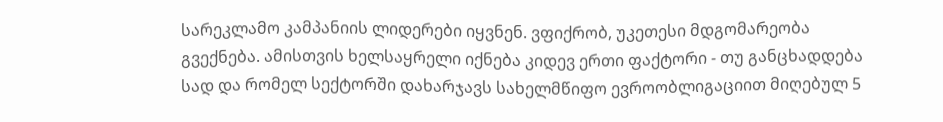სარეკლამო კამპანიის ლიდერები იყვნენ. ვფიქრობ, უკეთესი მდგომარეობა გვექნება. ამისთვის ხელსაყრელი იქნება კიდევ ერთი ფაქტორი - თუ განცხადდება სად და რომელ სექტორში დახარჯავს სახელმწიფო ევროობლიგაციით მიღებულ 5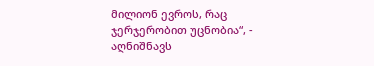მილიონ ევროს, რაც ჯერჯერობით უცნობია“, - აღნიშნავს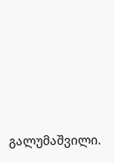გალუმაშვილი.